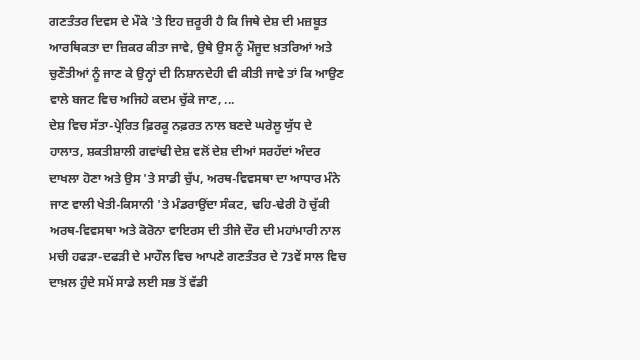ਗਣਤੰਤਰ ਦਿਵਸ ਦੇ ਮੌਕੇ 'ਤੇ ਇਹ ਜ਼ਰੂਰੀ ਹੈ ਕਿ ਜਿਥੇ ਦੇਸ਼ ਦੀ ਮਜ਼ਬੂਤ ਆਰਥਿਕਤਾ ਦਾ ਜ਼ਿਕਰ ਕੀਤਾ ਜਾਵੇ, ਉਥੇ ਉਸ ਨੂੰ ਮੌਜੂਦ ਖ਼ਤਰਿਆਂ ਅਤੇ ਚੁਣੌਤੀਆਂ ਨੂੰ ਜਾਣ ਕੇ ਉਨ੍ਹਾਂ ਦੀ ਨਿਸ਼ਾਨਦੇਹੀ ਵੀ ਕੀਤੀ ਜਾਵੇ ਤਾਂ ਕਿ ਆਉਣ ਵਾਲੇ ਬਜਟ ਵਿਚ ਅਜਿਹੇ ਕਦਮ ਚੁੱਕੇ ਜਾਣ, ...
ਦੇਸ਼ ਵਿਚ ਸੱਤਾ-ਪ੍ਰੇਰਿਤ ਫ਼ਿਰਕੂ ਨਫ਼ਰਤ ਨਾਲ ਬਣਦੇ ਘਰੇਲੂ ਯੁੱਧ ਦੇ ਹਾਲਾਤ, ਸ਼ਕਤੀਸ਼ਾਲੀ ਗਵਾਂਢੀ ਦੇਸ਼ ਵਲੋਂ ਦੇਸ਼ ਦੀਆਂ ਸਰਹੱਦਾਂ ਅੰਦਰ ਦਾਖਲਾ ਹੋਣਾ ਅਤੇ ਉਸ 'ਤੇ ਸਾਡੀ ਚੁੱਪ, ਅਰਥ-ਵਿਵਸਥਾ ਦਾ ਆਧਾਰ ਮੰਨੇ ਜਾਣ ਵਾਲੀ ਖੇਤੀ-ਕਿਸਾਨੀ 'ਤੇ ਮੰਡਰਾਉਂਦਾ ਸੰਕਟ, ਢਹਿ-ਢੇਰੀ ਹੋ ਚੁੱਕੀ ਅਰਥ-ਵਿਵਸਥਾ ਅਤੇ ਕੋਰੋਨਾ ਵਾਇਰਸ ਦੀ ਤੀਜੇ ਦੌਰ ਦੀ ਮਹਾਂਮਾਰੀ ਨਾਲ ਮਚੀ ਹਫੜਾ-ਦਫੜੀ ਦੇ ਮਾਹੌਲ ਵਿਚ ਆਪਣੇ ਗਣਤੰਤਰ ਦੇ 73ਵੇਂ ਸਾਲ ਵਿਚ ਦਾਖ਼ਲ ਹੁੰਦੇ ਸਮੇਂ ਸਾਡੇ ਲਈ ਸਭ ਤੋਂ ਵੱਡੀ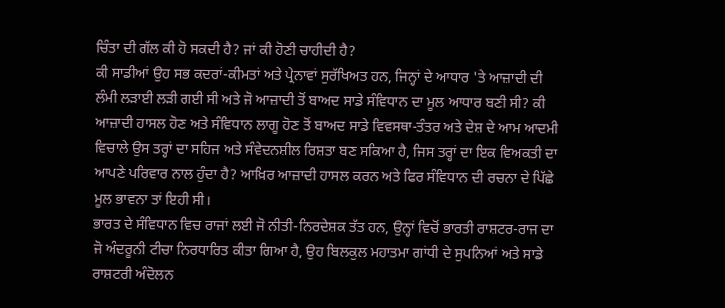ਚਿੰਤਾ ਦੀ ਗੱਲ ਕੀ ਹੋ ਸਕਦੀ ਹੈ? ਜਾਂ ਕੀ ਹੋਣੀ ਚਾਹੀਦੀ ਹੈ?
ਕੀ ਸਾਡੀਆਂ ਉਹ ਸਭ ਕਦਰਾਂ-ਕੀਮਤਾਂ ਅਤੇ ਪ੍ਰੇਨਾਵਾਂ ਸੁਰੱਖਿਅਤ ਹਨ, ਜਿਨ੍ਹਾਂ ਦੇ ਆਧਾਰ 'ਤੇ ਆਜ਼ਾਦੀ ਦੀ ਲੰਮੀ ਲੜਾਈ ਲੜੀ ਗਈ ਸੀ ਅਤੇ ਜੋ ਆਜ਼ਾਦੀ ਤੋਂ ਬਾਅਦ ਸਾਡੇ ਸੰਵਿਧਾਨ ਦਾ ਮੂਲ ਆਧਾਰ ਬਣੀ ਸੀ? ਕੀ ਆਜ਼ਾਦੀ ਹਾਸਲ ਹੋਣ ਅਤੇ ਸੰਵਿਧਾਨ ਲਾਗੂ ਹੋਣ ਤੋਂ ਬਾਅਦ ਸਾਡੇ ਵਿਵਸਥਾ-ਤੰਤਰ ਅਤੇ ਦੇਸ਼ ਦੇ ਆਮ ਆਦਮੀ ਵਿਚਾਲੇ ਉਸ ਤਰ੍ਹਾਂ ਦਾ ਸਹਿਜ ਅਤੇ ਸੰਵੇਦਨਸ਼ੀਲ ਰਿਸ਼ਤਾ ਬਣ ਸਕਿਆ ਹੈ, ਜਿਸ ਤਰ੍ਹਾਂ ਦਾ ਇਕ ਵਿਅਕਤੀ ਦਾ ਆਪਣੇ ਪਰਿਵਾਰ ਨਾਲ ਹੁੰਦਾ ਹੈ? ਆਖ਼ਿਰ ਆਜ਼ਾਦੀ ਹਾਸਲ ਕਰਨ ਅਤੇ ਫਿਰ ਸੰਵਿਧਾਨ ਦੀ ਰਚਨਾ ਦੇ ਪਿੱਛੇ ਮੂਲ ਭਾਵਨਾ ਤਾਂ ਇਹੀ ਸੀ।
ਭਾਰਤ ਦੇ ਸੰਵਿਧਾਨ ਵਿਚ ਰਾਜਾਂ ਲਈ ਜੋ ਨੀਤੀ-ਨਿਰਦੇਸ਼ਕ ਤੱਤ ਹਨ, ਉਨ੍ਹਾਂ ਵਿਚੋਂ ਭਾਰਤੀ ਰਾਸ਼ਟਰ-ਰਾਜ ਦਾ ਜੋ ਅੰਦਰੂਨੀ ਟੀਚਾ ਨਿਰਧਾਰਿਤ ਕੀਤਾ ਗਿਆ ਹੈ, ਉਹ ਬਿਲਕੁਲ ਮਹਾਤਮਾ ਗਾਂਧੀ ਦੇ ਸੁਪਨਿਆਂ ਅਤੇ ਸਾਡੇ ਰਾਸ਼ਟਰੀ ਅੰਦੋਲਨ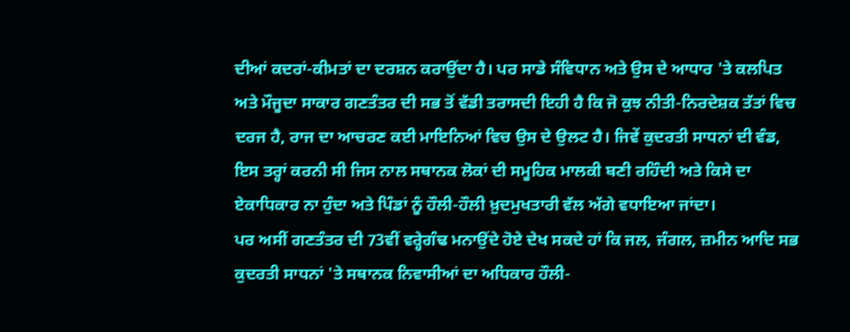ਦੀਆਂ ਕਦਰਾਂ-ਕੀਮਤਾਂ ਦਾ ਦਰਸ਼ਨ ਕਰਾਉਂਦਾ ਹੈ। ਪਰ ਸਾਡੇ ਸੰਵਿਧਾਨ ਅਤੇ ਉਸ ਦੇ ਆਧਾਰ 'ਤੇ ਕਲਪਿਤ ਅਤੇ ਮੌਜੂਦਾ ਸਾਕਾਰ ਗਣਤੰਤਰ ਦੀ ਸਭ ਤੋਂ ਵੱਡੀ ਤਰਾਸਦੀ ਇਹੀ ਹੈ ਕਿ ਜੋ ਕੁਝ ਨੀਤੀ-ਨਿਰਦੇਸ਼ਕ ਤੱਤਾਂ ਵਿਚ ਦਰਜ ਹੈ, ਰਾਜ ਦਾ ਆਚਰਣ ਕਈ ਮਾਇਨਿਆਂ ਵਿਚ ਉਸ ਦੇ ਉਲਟ ਹੈ। ਜਿਵੇਂ ਕੁਦਰਤੀ ਸਾਧਨਾਂ ਦੀ ਵੰਡ, ਇਸ ਤਰ੍ਹਾਂ ਕਰਨੀ ਸੀ ਜਿਸ ਨਾਲ ਸਥਾਨਕ ਲੋਕਾਂ ਦੀ ਸਮੂਹਿਕ ਮਾਲਕੀ ਬਣੀ ਰਹਿੰਦੀ ਅਤੇ ਕਿਸੇ ਦਾ ਏਕਾਧਿਕਾਰ ਨਾ ਹੁੰਦਾ ਅਤੇ ਪਿੰਡਾਂ ਨੂੰ ਹੌਲੀ-ਹੌਲੀ ਖ਼ੁਦਮੁਖਤਾਰੀ ਵੱਲ ਅੱਗੇ ਵਧਾਇਆ ਜਾਂਦਾ।
ਪਰ ਅਸੀਂ ਗਣਤੰਤਰ ਦੀ 73ਵੀਂ ਵਰ੍ਹੇਗੰਢ ਮਨਾਉਂਦੇ ਹੋਏ ਦੇਖ ਸਕਦੇ ਹਾਂ ਕਿ ਜਲ, ਜੰਗਲ, ਜ਼ਮੀਨ ਆਦਿ ਸਭ ਕੁਦਰਤੀ ਸਾਧਨਾਂ 'ਤੇ ਸਥਾਨਕ ਨਿਵਾਸੀਆਂ ਦਾ ਅਧਿਕਾਰ ਹੌਲੀ-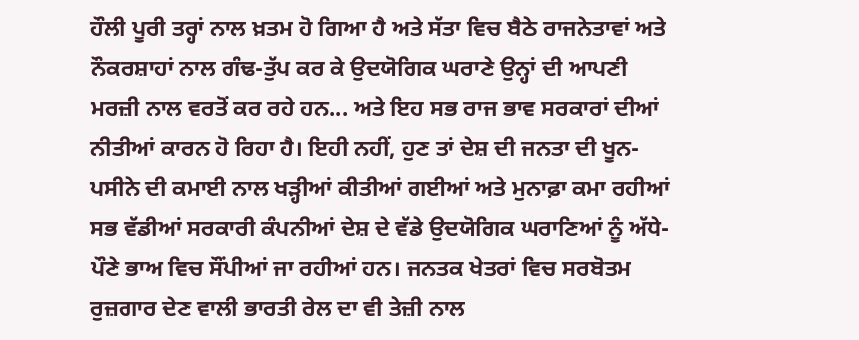ਹੌਲੀ ਪੂਰੀ ਤਰ੍ਹਾਂ ਨਾਲ ਖ਼ਤਮ ਹੋ ਗਿਆ ਹੈ ਅਤੇ ਸੱਤਾ ਵਿਚ ਬੈਠੇ ਰਾਜਨੇਤਾਵਾਂ ਅਤੇ ਨੌਕਰਸ਼ਾਹਾਂ ਨਾਲ ਗੰਢ-ਤੁੱਪ ਕਰ ਕੇ ਉਦਯੋਗਿਕ ਘਰਾਣੇ ਉਨ੍ਹਾਂ ਦੀ ਆਪਣੀ ਮਰਜ਼ੀ ਨਾਲ ਵਰਤੋਂ ਕਰ ਰਹੇ ਹਨ... ਅਤੇ ਇਹ ਸਭ ਰਾਜ ਭਾਵ ਸਰਕਾਰਾਂ ਦੀਆਂ ਨੀਤੀਆਂ ਕਾਰਨ ਹੋ ਰਿਹਾ ਹੈ। ਇਹੀ ਨਹੀਂ, ਹੁਣ ਤਾਂ ਦੇਸ਼ ਦੀ ਜਨਤਾ ਦੀ ਖੂਨ-ਪਸੀਨੇ ਦੀ ਕਮਾਈ ਨਾਲ ਖੜ੍ਹੀਆਂ ਕੀਤੀਆਂ ਗਈਆਂ ਅਤੇ ਮੁਨਾਫ਼ਾ ਕਮਾ ਰਹੀਆਂ ਸਭ ਵੱਡੀਆਂ ਸਰਕਾਰੀ ਕੰਪਨੀਆਂ ਦੇਸ਼ ਦੇ ਵੱਡੇ ਉਦਯੋਗਿਕ ਘਰਾਣਿਆਂ ਨੂੰ ਅੱਧੇ-ਪੌਣੇ ਭਾਅ ਵਿਚ ਸੌਂਪੀਆਂ ਜਾ ਰਹੀਆਂ ਹਨ। ਜਨਤਕ ਖੇਤਰਾਂ ਵਿਚ ਸਰਬੋਤਮ ਰੁਜ਼ਗਾਰ ਦੇਣ ਵਾਲੀ ਭਾਰਤੀ ਰੇਲ ਦਾ ਵੀ ਤੇਜ਼ੀ ਨਾਲ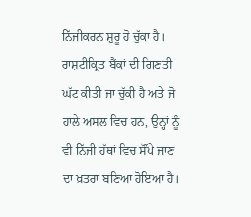ਨਿੱਜੀਕਰਨ ਸ਼ੁਰੂ ਹੋ ਚੁੱਕਾ ਹੈ। ਰਾਸ਼ਟੀਕ੍ਰਿਤ ਬੈਂਕਾਂ ਦੀ ਗਿਣਤੀ ਘੱਟ ਕੀਤੀ ਜਾ ਚੁੱਕੀ ਹੈ ਅਤੇ ਜੋ ਹਾਲੇ ਅਸਲ ਵਿਚ ਹਨ, ਉਨ੍ਹਾਂ ਨੂੰ ਵੀ ਨਿੱਜੀ ਹੱਥਾਂ ਵਿਚ ਸੌਂਪੇ ਜਾਣ ਦਾ ਖ਼ਤਰਾ ਬਣਿਆ ਹੋਇਆ ਹੈ।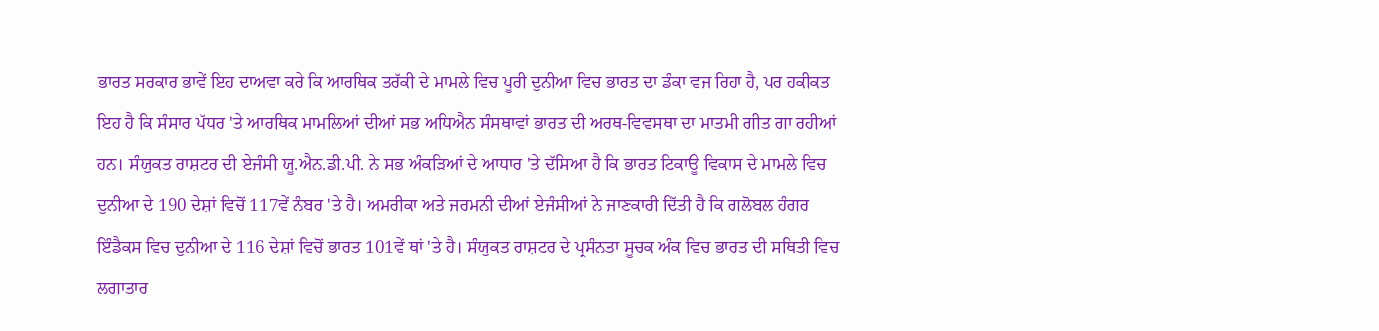ਭਾਰਤ ਸਰਕਾਰ ਭਾਵੇਂ ਇਹ ਦਾਅਵਾ ਕਰੇ ਕਿ ਆਰਥਿਕ ਤਰੱਕੀ ਦੇ ਮਾਮਲੇ ਵਿਚ ਪੂਰੀ ਦੁਨੀਆ ਵਿਚ ਭਾਰਤ ਦਾ ਡੰਕਾ ਵਜ ਰਿਹਾ ਹੈ, ਪਰ ਹਕੀਕਤ ਇਹ ਹੈ ਕਿ ਸੰਸਾਰ ਪੱਧਰ 'ਤੇ ਆਰਥਿਕ ਮਾਮਲਿਆਂ ਦੀਆਂ ਸਭ ਅਧਿਐਨ ਸੰਸਥਾਵਾਂ ਭਾਰਤ ਦੀ ਅਰਥ-ਵਿਵਸਥਾ ਦਾ ਮਾਤਮੀ ਗੀਤ ਗਾ ਰਹੀਆਂ ਹਨ। ਸੰਯੁਕਤ ਰਾਸ਼ਟਰ ਦੀ ਏਜੰਸੀ ਯੂ.ਐਨ.ਡੀ.ਪੀ. ਨੇ ਸਭ ਅੰਕੜਿਆਂ ਦੇ ਆਧਾਰ 'ਤੇ ਦੱਸਿਆ ਹੈ ਕਿ ਭਾਰਤ ਟਿਕਾਊ ਵਿਕਾਸ ਦੇ ਮਾਮਲੇ ਵਿਚ ਦੁਨੀਆ ਦੇ 190 ਦੇਸ਼ਾਂ ਵਿਚੋਂ 117ਵੇਂ ਨੰਬਰ 'ਤੇ ਹੈ। ਅਮਰੀਕਾ ਅਤੇ ਜਰਮਨੀ ਦੀਆਂ ਏਜੰਸੀਆਂ ਨੇ ਜਾਣਕਾਰੀ ਦਿੱਤੀ ਹੈ ਕਿ ਗਲੋਬਲ ਹੰਗਰ ਇੰਡੈਕਸ ਵਿਚ ਦੁਨੀਆ ਦੇ 116 ਦੇਸ਼ਾਂ ਵਿਚੋਂ ਭਾਰਤ 101ਵੇਂ ਥਾਂ 'ਤੇ ਹੈ। ਸੰਯੁਕਤ ਰਾਸ਼ਟਰ ਦੇ ਪ੍ਰਸੰਨਤਾ ਸੂਚਕ ਅੰਕ ਵਿਚ ਭਾਰਤ ਦੀ ਸਥਿਤੀ ਵਿਚ ਲਗਾਤਾਰ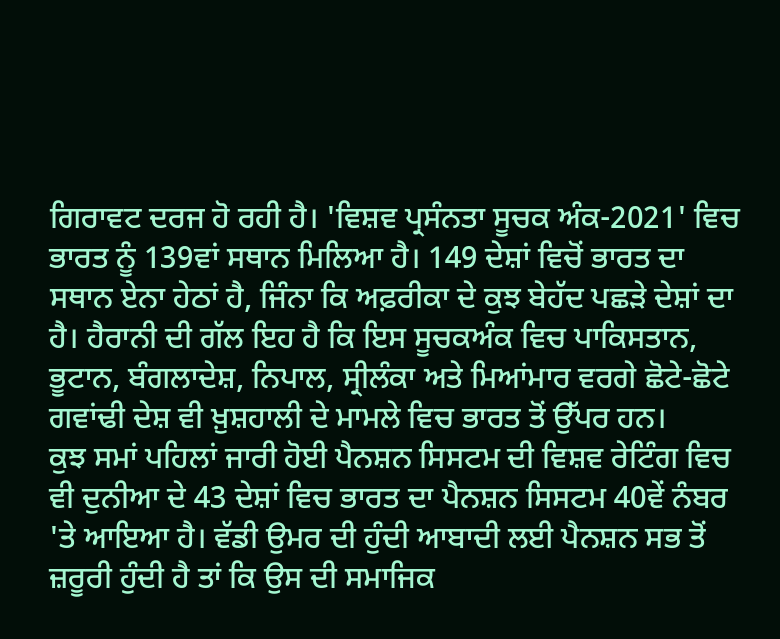ਗਿਰਾਵਟ ਦਰਜ ਹੋ ਰਹੀ ਹੈ। 'ਵਿਸ਼ਵ ਪ੍ਰਸੰਨਤਾ ਸੂਚਕ ਅੰਕ-2021' ਵਿਚ ਭਾਰਤ ਨੂੰ 139ਵਾਂ ਸਥਾਨ ਮਿਲਿਆ ਹੈ। 149 ਦੇਸ਼ਾਂ ਵਿਚੋਂ ਭਾਰਤ ਦਾ ਸਥਾਨ ਏਨਾ ਹੇਠਾਂ ਹੈ, ਜਿੰਨਾ ਕਿ ਅਫ਼ਰੀਕਾ ਦੇ ਕੁਝ ਬੇਹੱਦ ਪਛੜੇ ਦੇਸ਼ਾਂ ਦਾ ਹੈ। ਹੈਰਾਨੀ ਦੀ ਗੱਲ ਇਹ ਹੈ ਕਿ ਇਸ ਸੂਚਕਅੰਕ ਵਿਚ ਪਾਕਿਸਤਾਨ, ਭੂਟਾਨ, ਬੰਗਲਾਦੇਸ਼, ਨਿਪਾਲ, ਸ੍ਰੀਲੰਕਾ ਅਤੇ ਮਿਆਂਮਾਰ ਵਰਗੇ ਛੋਟੇ-ਛੋਟੇ ਗਵਾਂਢੀ ਦੇਸ਼ ਵੀ ਖ਼ੁਸ਼ਹਾਲੀ ਦੇ ਮਾਮਲੇ ਵਿਚ ਭਾਰਤ ਤੋਂ ਉੱਪਰ ਹਨ।
ਕੁਝ ਸਮਾਂ ਪਹਿਲਾਂ ਜਾਰੀ ਹੋਈ ਪੈਨਸ਼ਨ ਸਿਸਟਮ ਦੀ ਵਿਸ਼ਵ ਰੇਟਿੰਗ ਵਿਚ ਵੀ ਦੁਨੀਆ ਦੇ 43 ਦੇਸ਼ਾਂ ਵਿਚ ਭਾਰਤ ਦਾ ਪੈਨਸ਼ਨ ਸਿਸਟਮ 40ਵੇਂ ਨੰਬਰ 'ਤੇ ਆਇਆ ਹੈ। ਵੱਡੀ ਉਮਰ ਦੀ ਹੁੰਦੀ ਆਬਾਦੀ ਲਈ ਪੈਨਸ਼ਨ ਸਭ ਤੋਂ ਜ਼ਰੂਰੀ ਹੁੰਦੀ ਹੈ ਤਾਂ ਕਿ ਉਸ ਦੀ ਸਮਾਜਿਕ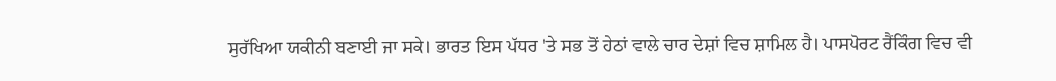ਸੁਰੱਖਿਆ ਯਕੀਨੀ ਬਣਾਈ ਜਾ ਸਕੇ। ਭਾਰਤ ਇਸ ਪੱਧਰ 'ਤੇ ਸਭ ਤੋਂ ਹੇਠਾਂ ਵਾਲੇ ਚਾਰ ਦੇਸ਼ਾਂ ਵਿਚ ਸ਼ਾਮਿਲ ਹੈ। ਪਾਸਪੋਰਟ ਰੈਂਕਿੰਗ ਵਿਚ ਵੀ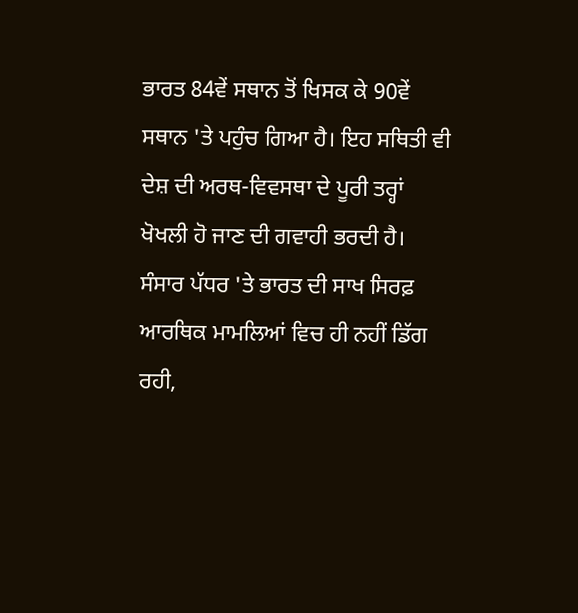ਭਾਰਤ 84ਵੇਂ ਸਥਾਨ ਤੋਂ ਖਿਸਕ ਕੇ 90ਵੇਂ ਸਥਾਨ 'ਤੇ ਪਹੁੰਚ ਗਿਆ ਹੈ। ਇਹ ਸਥਿਤੀ ਵੀ ਦੇਸ਼ ਦੀ ਅਰਥ-ਵਿਵਸਥਾ ਦੇ ਪੂਰੀ ਤਰ੍ਹਾਂ ਖੋਖਲੀ ਹੋ ਜਾਣ ਦੀ ਗਵਾਹੀ ਭਰਦੀ ਹੈ। ਸੰਸਾਰ ਪੱਧਰ 'ਤੇ ਭਾਰਤ ਦੀ ਸਾਖ ਸਿਰਫ਼ ਆਰਥਿਕ ਮਾਮਲਿਆਂ ਵਿਚ ਹੀ ਨਹੀਂ ਡਿੱਗ ਰਹੀ,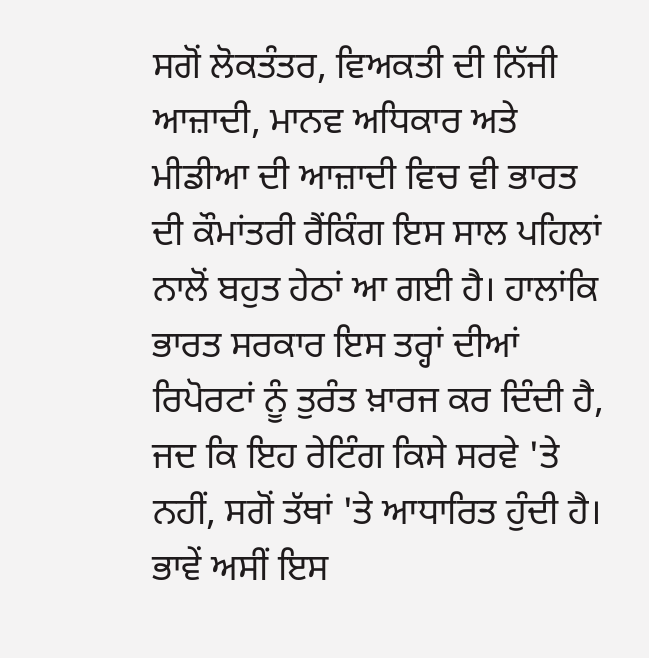ਸਗੋਂ ਲੋਕਤੰਤਰ, ਵਿਅਕਤੀ ਦੀ ਨਿੱਜੀ ਆਜ਼ਾਦੀ, ਮਾਨਵ ਅਧਿਕਾਰ ਅਤੇ ਮੀਡੀਆ ਦੀ ਆਜ਼ਾਦੀ ਵਿਚ ਵੀ ਭਾਰਤ ਦੀ ਕੌਮਾਂਤਰੀ ਰੈਂਕਿੰਗ ਇਸ ਸਾਲ ਪਹਿਲਾਂ ਨਾਲੋਂ ਬਹੁਤ ਹੇਠਾਂ ਆ ਗਈ ਹੈ। ਹਾਲਾਂਕਿ ਭਾਰਤ ਸਰਕਾਰ ਇਸ ਤਰ੍ਹਾਂ ਦੀਆਂ ਰਿਪੋਰਟਾਂ ਨੂੰ ਤੁਰੰਤ ਖ਼ਾਰਜ ਕਰ ਦਿੰਦੀ ਹੈ, ਜਦ ਕਿ ਇਹ ਰੇਟਿੰਗ ਕਿਸੇ ਸਰਵੇ 'ਤੇ ਨਹੀਂ, ਸਗੋਂ ਤੱਥਾਂ 'ਤੇ ਆਧਾਰਿਤ ਹੁੰਦੀ ਹੈ।
ਭਾਵੇਂ ਅਸੀਂ ਇਸ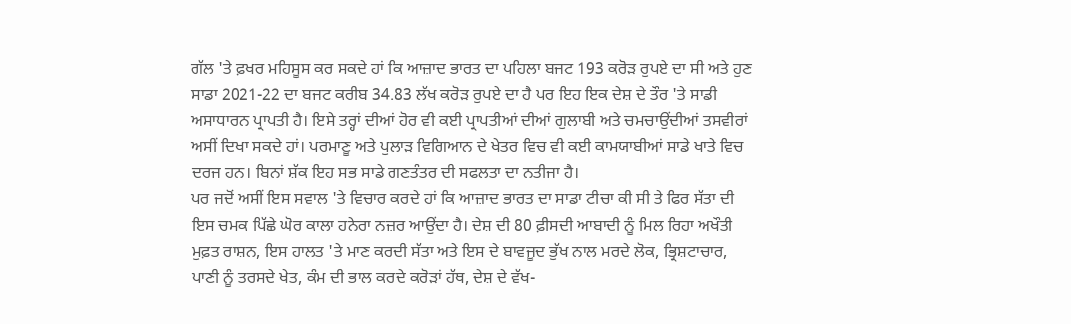ਗੱਲ 'ਤੇ ਫ਼ਖਰ ਮਹਿਸੂਸ ਕਰ ਸਕਦੇ ਹਾਂ ਕਿ ਆਜ਼ਾਦ ਭਾਰਤ ਦਾ ਪਹਿਲਾ ਬਜਟ 193 ਕਰੋੜ ਰੁਪਏ ਦਾ ਸੀ ਅਤੇ ਹੁਣ ਸਾਡਾ 2021-22 ਦਾ ਬਜਟ ਕਰੀਬ 34.83 ਲੱਖ ਕਰੋੜ ਰੁਪਏ ਦਾ ਹੈ ਪਰ ਇਹ ਇਕ ਦੇਸ਼ ਦੇ ਤੌਰ 'ਤੇ ਸਾਡੀ ਅਸਾਧਾਰਨ ਪ੍ਰਾਪਤੀ ਹੈ। ਇਸੇ ਤਰ੍ਹਾਂ ਦੀਆਂ ਹੋਰ ਵੀ ਕਈ ਪ੍ਰਾਪਤੀਆਂ ਦੀਆਂ ਗੁਲਾਬੀ ਅਤੇ ਚਮਚਾਉਂਦੀਆਂ ਤਸਵੀਰਾਂ ਅਸੀਂ ਦਿਖਾ ਸਕਦੇ ਹਾਂ। ਪਰਮਾਣੂ ਅਤੇ ਪੁਲਾੜ ਵਿਗਿਆਨ ਦੇ ਖੇਤਰ ਵਿਚ ਵੀ ਕਈ ਕਾਮਯਾਬੀਆਂ ਸਾਡੇ ਖਾਤੇ ਵਿਚ ਦਰਜ ਹਨ। ਬਿਨਾਂ ਸ਼ੱਕ ਇਹ ਸਭ ਸਾਡੇ ਗਣਤੰਤਰ ਦੀ ਸਫਲਤਾ ਦਾ ਨਤੀਜਾ ਹੈ।
ਪਰ ਜਦੋਂ ਅਸੀਂ ਇਸ ਸਵਾਲ 'ਤੇ ਵਿਚਾਰ ਕਰਦੇ ਹਾਂ ਕਿ ਆਜ਼ਾਦ ਭਾਰਤ ਦਾ ਸਾਡਾ ਟੀਚਾ ਕੀ ਸੀ ਤੇ ਫਿਰ ਸੱਤਾ ਦੀ ਇਸ ਚਮਕ ਪਿੱਛੇ ਘੋਰ ਕਾਲਾ ਹਨੇਰਾ ਨਜ਼ਰ ਆਉਂਦਾ ਹੈ। ਦੇਸ਼ ਦੀ 80 ਫ਼ੀਸਦੀ ਆਬਾਦੀ ਨੂੰ ਮਿਲ ਰਿਹਾ ਅਖੌਤੀ ਮੁਫ਼ਤ ਰਾਸ਼ਨ, ਇਸ ਹਾਲਤ 'ਤੇ ਮਾਣ ਕਰਦੀ ਸੱਤਾ ਅਤੇ ਇਸ ਦੇ ਬਾਵਜੂਦ ਭੁੱਖ ਨਾਲ ਮਰਦੇ ਲੋਕ, ਭ੍ਰਿਸ਼ਟਾਚਾਰ, ਪਾਣੀ ਨੂੰ ਤਰਸਦੇ ਖੇਤ, ਕੰਮ ਦੀ ਭਾਲ ਕਰਦੇ ਕਰੋੜਾਂ ਹੱਥ, ਦੇਸ਼ ਦੇ ਵੱਖ-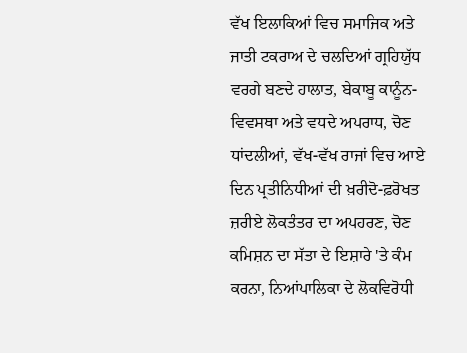ਵੱਖ ਇਲਾਕਿਆਂ ਵਿਚ ਸਮਾਜਿਕ ਅਤੇ ਜਾਤੀ ਟਕਰਾਅ ਦੇ ਚਲਦਿਆਂ ਗ੍ਰਹਿਯੁੱਧ ਵਰਗੇ ਬਣਦੇ ਹਾਲਾਤ, ਬੇਕਾਬੂ ਕਾਨੂੰਨ-ਵਿਵਸਥਾ ਅਤੇ ਵਧਦੇ ਅਪਰਾਧ, ਚੋਣ ਧਾਂਦਲੀਆਂ, ਵੱਖ-ਵੱਖ ਰਾਜਾਂ ਵਿਚ ਆਏ ਦਿਨ ਪ੍ਰਤੀਨਿਧੀਆਂ ਦੀ ਖ਼ਰੀਦੋ-ਫ਼ਰੋਖਤ ਜ਼ਰੀਏ ਲੋਕਤੰਤਰ ਦਾ ਅਪਹਰਣ, ਚੋਣ ਕਮਿਸ਼ਨ ਦਾ ਸੱਤਾ ਦੇ ਇਸ਼ਾਰੇ 'ਤੇ ਕੰਮ ਕਰਨਾ, ਨਿਆਂਪਾਲਿਕਾ ਦੇ ਲੋਕਵਿਰੋਧੀ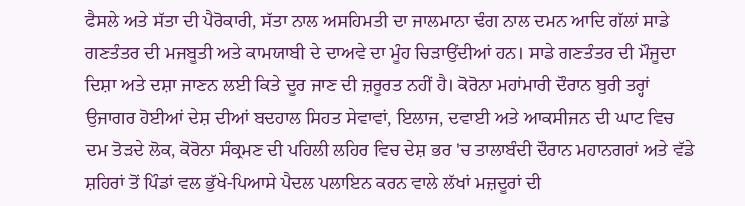ਫੈਸਲੇ ਅਤੇ ਸੱਤਾ ਦੀ ਪੈਰੋਕਾਰੀ, ਸੱਤਾ ਨਾਲ ਅਸਹਿਮਤੀ ਦਾ ਜਾਲਮਾਨਾ ਢੰਗ ਨਾਲ ਦਮਨ ਆਦਿ ਗੱਲਾਂ ਸਾਡੇ ਗਣਤੰਤਰ ਦੀ ਮਜਬੂਤੀ ਅਤੇ ਕਾਮਯਾਬੀ ਦੇ ਦਾਅਵੇ ਦਾ ਮੂੰਹ ਚਿੜਾਉਂਦੀਆਂ ਹਨ। ਸਾਡੇ ਗਣਤੰਤਰ ਦੀ ਮੌਜੂਦਾ ਦਿਸ਼ਾ ਅਤੇ ਦਸ਼ਾ ਜਾਣਨ ਲਈ ਕਿਤੇ ਦੂਰ ਜਾਣ ਦੀ ਜ਼ਰੂਰਤ ਨਹੀਂ ਹੈ। ਕੋਰੋਨਾ ਮਹਾਂਮਾਰੀ ਦੌਰਾਨ ਬੁਰੀ ਤਰ੍ਹਾਂ ਉਜਾਗਰ ਹੋਈਆਂ ਦੇਸ਼ ਦੀਆਂ ਬਦਹਾਲ ਸਿਹਤ ਸੇਵਾਵਾਂ, ਇਲਾਜ, ਦਵਾਈ ਅਤੇ ਆਕਸੀਜਨ ਦੀ ਘਾਟ ਵਿਚ ਦਮ ਤੋੜਦੇ ਲੋਕ, ਕੋਰੋਨਾ ਸੰਕ੍ਰਮਣ ਦੀ ਪਹਿਲੀ ਲਹਿਰ ਵਿਚ ਦੇਸ਼ ਭਰ 'ਚ ਤਾਲਾਬੰਦੀ ਦੌਰਾਨ ਮਹਾਨਗਰਾਂ ਅਤੇ ਵੱਡੇ ਸ਼ਹਿਰਾਂ ਤੋਂ ਪਿੰਡਾਂ ਵਲ ਭੁੱਖੇ-ਪਿਆਸੇ ਪੈਦਲ ਪਲਾਇਨ ਕਰਨ ਵਾਲੇ ਲੱਖਾਂ ਮਜ਼ਦੂਰਾਂ ਦੀ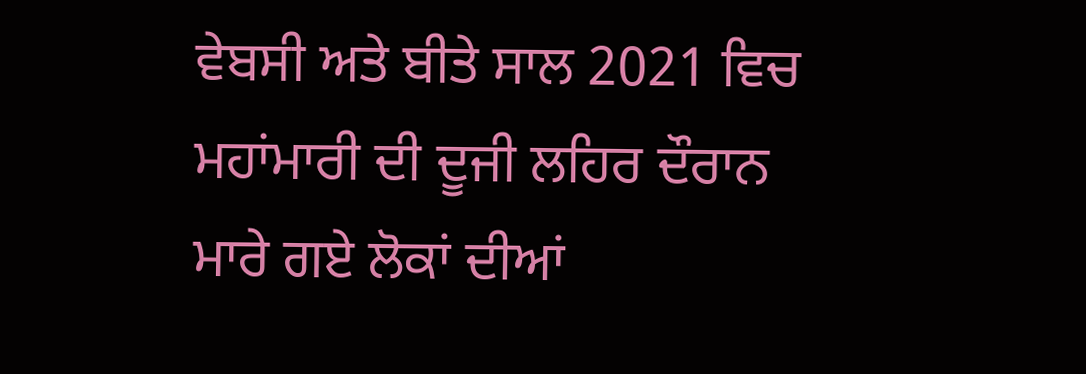ਵੇਬਸੀ ਅਤੇ ਬੀਤੇ ਸਾਲ 2021 ਵਿਚ ਮਹਾਂਮਾਰੀ ਦੀ ਦੂਜੀ ਲਹਿਰ ਦੌਰਾਨ ਮਾਰੇ ਗਏ ਲੋਕਾਂ ਦੀਆਂ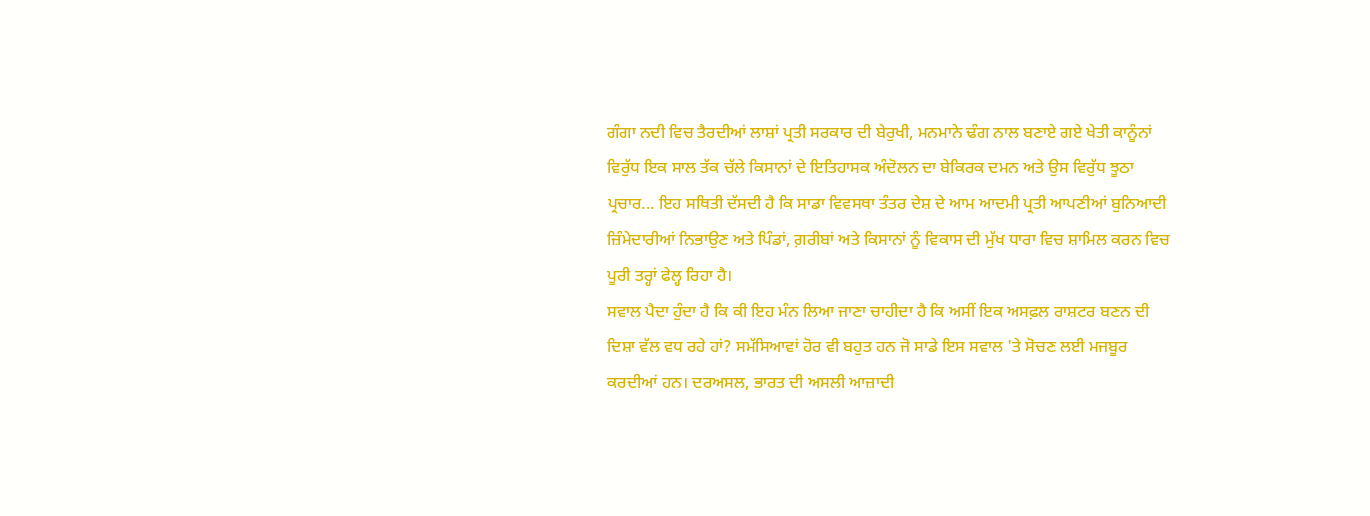ਗੰਗਾ ਨਦੀ ਵਿਚ ਤੈਰਦੀਆਂ ਲਾਸ਼ਾਂ ਪ੍ਰਤੀ ਸਰਕਾਰ ਦੀ ਬੇਰੁਖੀ, ਮਨਮਾਨੇ ਢੰਗ ਨਾਲ ਬਣਾਏ ਗਏ ਖੇਤੀ ਕਾਨੂੰਨਾਂ ਵਿਰੁੱਧ ਇਕ ਸਾਲ ਤੱਕ ਚੱਲੇ ਕਿਸਾਨਾਂ ਦੇ ਇਤਿਹਾਸਕ ਅੰਦੋਲਨ ਦਾ ਬੇਕਿਰਕ ਦਮਨ ਅਤੇ ਉਸ ਵਿਰੁੱਧ ਝੂਠਾ ਪ੍ਰਚਾਰ... ਇਹ ਸਥਿਤੀ ਦੱਸਦੀ ਹੈ ਕਿ ਸਾਡਾ ਵਿਵਸਥਾ ਤੰਤਰ ਦੇਸ਼ ਦੇ ਆਮ ਆਦਮੀ ਪ੍ਰਤੀ ਆਪਣੀਆਂ ਬੁਨਿਆਦੀ ਜ਼ਿੰਮੇਦਾਰੀਆਂ ਨਿਭਾਉਣ ਅਤੇ ਪਿੰਡਾਂ, ਗ਼ਰੀਬਾਂ ਅਤੇ ਕਿਸਾਨਾਂ ਨੂੰ ਵਿਕਾਸ ਦੀ ਮੁੱਖ ਧਾਰਾ ਵਿਚ ਸ਼ਾਮਿਲ ਕਰਨ ਵਿਚ ਪੂਰੀ ਤਰ੍ਹਾਂ ਫੇਲ੍ਹ ਰਿਹਾ ਹੈ।
ਸਵਾਲ ਪੈਦਾ ਹੁੰਦਾ ਹੈ ਕਿ ਕੀ ਇਹ ਮੰਨ ਲਿਆ ਜਾਣਾ ਚਾਹੀਦਾ ਹੈ ਕਿ ਅਸੀਂ ਇਕ ਅਸਫ਼ਲ ਰਾਸ਼ਟਰ ਬਣਨ ਦੀ ਦਿਸ਼ਾ ਵੱਲ ਵਧ ਰਹੇ ਹਾਂ? ਸਮੱਸਿਆਵਾਂ ਹੋਰ ਵੀ ਬਹੁਤ ਹਨ ਜੋ ਸਾਡੇ ਇਸ ਸਵਾਲ 'ਤੇ ਸੋਚਣ ਲਈ ਮਜਬੂਰ ਕਰਦੀਆਂ ਹਨ। ਦਰਅਸਲ, ਭਾਰਤ ਦੀ ਅਸਲੀ ਆਜ਼ਾਦੀ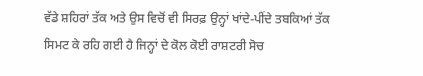ਵੱਡੇ ਸ਼ਹਿਰਾਂ ਤੱਕ ਅਤੇ ਉਸ ਵਿਚੋਂ ਵੀ ਸਿਰਫ਼ ਉਨ੍ਹਾਂ ਖਾਂਦੇ-ਪੀਂਦੇ ਤਬਕਿਆਂ ਤੱਕ ਸਿਮਟ ਕੇ ਰਹਿ ਗਈ ਹੈ ਜਿਨ੍ਹਾਂ ਦੇ ਕੋਲ ਕੋਈ ਰਾਸ਼ਟਰੀ ਸੋਚ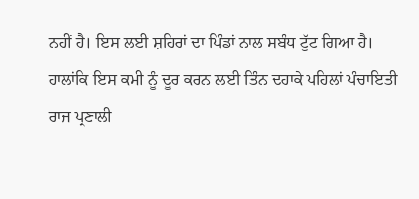ਨਹੀਂ ਹੈ। ਇਸ ਲਈ ਸ਼ਹਿਰਾਂ ਦਾ ਪਿੰਡਾਂ ਨਾਲ ਸਬੰਧ ਟੁੱਟ ਗਿਆ ਹੈ।
ਹਾਲਾਂਕਿ ਇਸ ਕਮੀ ਨੂੰ ਦੂਰ ਕਰਨ ਲਈ ਤਿੰਨ ਦਹਾਕੇ ਪਹਿਲਾਂ ਪੰਚਾਇਤੀ ਰਾਜ ਪ੍ਰਣਾਲੀ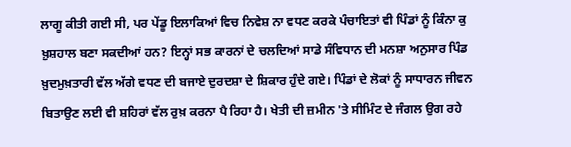ਲਾਗੂ ਕੀਤੀ ਗਈ ਸੀ, ਪਰ ਪੇਂਡੂ ਇਲਾਕਿਆਂ ਵਿਚ ਨਿਵੇਸ਼ ਨਾ ਵਧਣ ਕਰਕੇ ਪੰਚਾਇਤਾਂ ਵੀ ਪਿੰਡਾਂ ਨੂੰ ਕਿੰਨਾ ਕੁ ਖ਼ੁਸ਼ਹਾਲ ਬਣਾ ਸਕਦੀਆਂ ਹਨ? ਇਨ੍ਹਾਂ ਸਭ ਕਾਰਨਾਂ ਦੇ ਚਲਦਿਆਂ ਸਾਡੇ ਸੰਵਿਧਾਨ ਦੀ ਮਨਸ਼ਾ ਅਨੁਸਾਰ ਪਿੰਡ ਖ਼ੁਦਮੁਖ਼ਤਾਰੀ ਵੱਲ ਅੱਗੇ ਵਧਣ ਦੀ ਬਜਾਏ ਦੁਰਦਸ਼ਾ ਦੇ ਸ਼ਿਕਾਰ ਹੁੰਦੇ ਗਏ। ਪਿੰਡਾਂ ਦੇ ਲੋਕਾਂ ਨੂੰ ਸਾਧਾਰਨ ਜੀਵਨ ਬਿਤਾਉਣ ਲਈ ਵੀ ਸ਼ਹਿਰਾਂ ਵੱਲ ਰੁਖ਼ ਕਰਨਾ ਪੈ ਰਿਹਾ ਹੈ। ਖੇਤੀ ਦੀ ਜ਼ਮੀਨ 'ਤੇ ਸੀਮਿੰਟ ਦੇ ਜੰਗਲ ਉਗ ਰਹੇ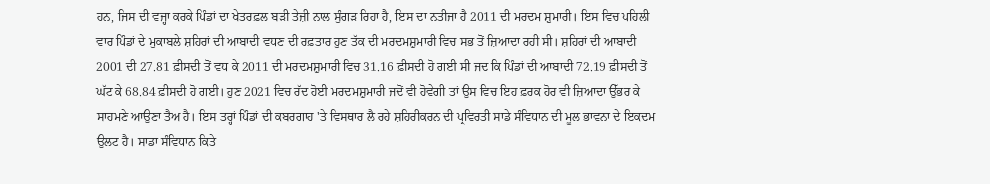ਹਨ, ਜਿਸ ਦੀ ਵਜ੍ਹਾ ਕਰਕੇ ਪਿੰਡਾਂ ਦਾ ਖੇਤਰਫ਼ਲ ਬੜੀ ਤੇਜ਼ੀ ਨਾਲ ਸੁੰਗੜ ਰਿਹਾ ਹੈ, ਇਸ ਦਾ ਨਤੀਜਾ ਹੈ 2011 ਦੀ ਮਰਦਮ ਸ਼ੁਮਾਰੀ। ਇਸ ਵਿਚ ਪਹਿਲੀ ਵਾਰ ਪਿੰਡਾਂ ਦੇ ਮੁਕਾਬਲੇ ਸ਼ਹਿਰਾਂ ਦੀ ਆਬਾਦੀ ਵਧਣ ਦੀ ਰਫ਼ਤਾਰ ਹੁਣ ਤੱਕ ਦੀ ਮਰਦਮਸ਼ੁਮਾਰੀ ਵਿਚ ਸਭ ਤੋਂ ਜ਼ਿਆਦਾ ਰਹੀ ਸੀ। ਸ਼ਹਿਰਾਂ ਦੀ ਆਬਾਦੀ 2001 ਦੀ 27.81 ਫ਼ੀਸਦੀ ਤੋਂ ਵਧ ਕੇ 2011 ਦੀ ਮਰਦਮਸ਼ੁਮਾਰੀ ਵਿਚ 31.16 ਫ਼ੀਸਦੀ ਹੋ ਗਈ ਸੀ ਜਦ ਕਿ ਪਿੰਡਾਂ ਦੀ ਆਬਾਦੀ 72.19 ਫ਼ੀਸਦੀ ਤੋਂ ਘੱਟ ਕੇ 68.84 ਫ਼ੀਸਦੀ ਹੋ ਗਈ। ਹੁਣ 2021 ਵਿਚ ਰੱਦ ਹੋਈ ਮਰਦਮਸ਼ੁਮਾਰੀ ਜਦੋਂ ਵੀ ਹੋਵੇਗੀ ਤਾਂ ਉਸ ਵਿਚ ਇਹ ਫ਼ਰਕ ਹੋਰ ਵੀ ਜ਼ਿਆਦਾ ਉੱਭਰ ਕੇ ਸਾਹਮਣੇ ਆਉਣਾ ਤੈਅ ਹੈ। ਇਸ ਤਰ੍ਹਾਂ ਪਿੰਡਾਂ ਦੀ ਕਬਰਗਾਹ 'ਤੇ ਵਿਸਥਾਰ ਲੈ ਰਹੇ ਸ਼ਹਿਰੀਕਰਨ ਦੀ ਪ੍ਰਵਿਰਤੀ ਸਾਡੇ ਸੰਵਿਧਾਨ ਦੀ ਮੂਲ ਭਾਵਨਾ ਦੇ ਇਕਦਮ ਉਲਟ ਹੈ। ਸਾਡਾ ਸੰਵਿਧਾਨ ਕਿਤੇ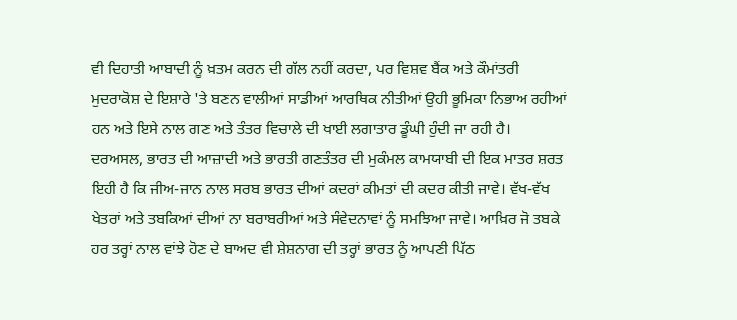ਵੀ ਦਿਹਾਤੀ ਆਬਾਦੀ ਨੂੰ ਖ਼ਤਮ ਕਰਨ ਦੀ ਗੱਲ ਨਹੀਂ ਕਰਦਾ, ਪਰ ਵਿਸ਼ਵ ਬੈਂਕ ਅਤੇ ਕੌਮਾਂਤਰੀ ਮੁਦਰਾਕੋਸ਼ ਦੇ ਇਸ਼ਾਰੇ 'ਤੇ ਬਣਨ ਵਾਲੀਆਂ ਸਾਡੀਆਂ ਆਰਥਿਕ ਨੀਤੀਆਂ ਉਹੀ ਭੂਮਿਕਾ ਨਿਭਾਅ ਰਹੀਆਂ ਹਨ ਅਤੇ ਇਸੇ ਨਾਲ ਗਣ ਅਤੇ ਤੰਤਰ ਵਿਚਾਲੇ ਦੀ ਖਾਈ ਲਗਾਤਾਰ ਡੂੰਘੀ ਹੁੰਦੀ ਜਾ ਰਹੀ ਹੈ।
ਦਰਅਸਲ, ਭਾਰਤ ਦੀ ਆਜ਼ਾਦੀ ਅਤੇ ਭਾਰਤੀ ਗਣਤੰਤਰ ਦੀ ਮੁਕੰਮਲ ਕਾਮਯਾਬੀ ਦੀ ਇਕ ਮਾਤਰ ਸ਼ਰਤ ਇਹੀ ਹੈ ਕਿ ਜੀਅ-ਜਾਨ ਨਾਲ ਸਰਬ ਭਾਰਤ ਦੀਆਂ ਕਦਰਾਂ ਕੀਮਤਾਂ ਦੀ ਕਦਰ ਕੀਤੀ ਜਾਵੇ। ਵੱਖ-ਵੱਖ ਖੇਤਰਾਂ ਅਤੇ ਤਬਕਿਆਂ ਦੀਆਂ ਨਾ ਬਰਾਬਰੀਆਂ ਅਤੇ ਸੰਵੇਦਨਾਵਾਂ ਨੂੰ ਸਮਝਿਆ ਜਾਵੇ। ਆਖ਼ਿਰ ਜੋ ਤਬਕੇ ਹਰ ਤਰ੍ਹਾਂ ਨਾਲ ਵਾਂਝੇ ਹੋਣ ਦੇ ਬਾਅਦ ਵੀ ਸ਼ੇਸ਼ਨਾਗ ਦੀ ਤਰ੍ਹਾਂ ਭਾਰਤ ਨੂੰ ਆਪਣੀ ਪਿੱਠ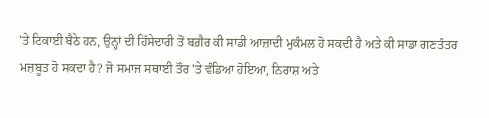'ਤੇ ਟਿਕਾਈ ਬੈਠੇ ਹਨ, ਉਨ੍ਹਾਂ ਦੀ ਹਿੱਸੇਦਾਰੀ ਤੋਂ ਬਗ਼ੈਰ ਕੀ ਸਾਡੀ ਆਜ਼ਾਦੀ ਮੁਕੰਮਲ ਹੋ ਸਕਦੀ ਹੈ ਅਤੇ ਕੀ ਸਾਡਾ ਗਣਤੰਤਰ ਮਜ਼ਬੂਤ ਹੋ ਸਕਦਾ ਹੈ? ਜੋ ਸਮਾਜ ਸਥਾਈ ਤੌਰ 'ਤੇ ਵੰਡਿਆ ਹੋਇਆ, ਨਿਰਾਸ਼ ਅਤੇ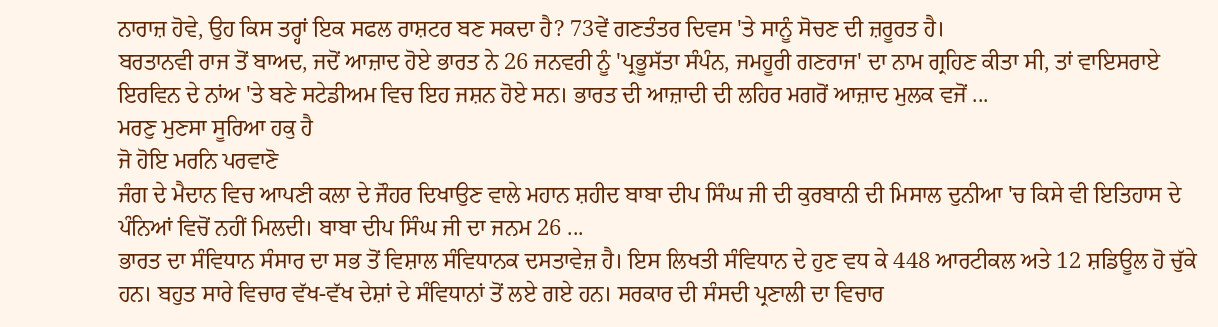ਨਾਰਾਜ਼ ਹੋਵੇ, ਉਹ ਕਿਸ ਤਰ੍ਹਾਂ ਇਕ ਸਫਲ ਰਾਸ਼ਟਰ ਬਣ ਸਕਦਾ ਹੈ? 73ਵੇਂ ਗਣਤੰਤਰ ਦਿਵਸ 'ਤੇ ਸਾਨੂੰ ਸੋਚਣ ਦੀ ਜ਼ਰੂਰਤ ਹੈ।
ਬਰਤਾਨਵੀ ਰਾਜ ਤੋਂ ਬਾਅਦ, ਜਦੋਂ ਆਜ਼ਾਦ ਹੋਏ ਭਾਰਤ ਨੇ 26 ਜਨਵਰੀ ਨੂੰ 'ਪ੍ਰਭੂਸੱਤਾ ਸੰਪੰਨ, ਜਮਹੂਰੀ ਗਣਰਾਜ' ਦਾ ਨਾਮ ਗ੍ਰਹਿਣ ਕੀਤਾ ਸੀ, ਤਾਂ ਵਾਇਸਰਾਏ ਇਰਵਿਨ ਦੇ ਨਾਂਅ 'ਤੇ ਬਣੇ ਸਟੇਡੀਅਮ ਵਿਚ ਇਹ ਜਸ਼ਨ ਹੋਏ ਸਨ। ਭਾਰਤ ਦੀ ਆਜ਼ਾਦੀ ਦੀ ਲਹਿਰ ਮਗਰੋਂ ਆਜ਼ਾਦ ਮੁਲਕ ਵਜੋਂ ...
ਮਰਣੁ ਮੁਣਸਾ ਸੂਰਿਆ ਹਕੁ ਹੈ
ਜੋ ਹੋਇ ਮਰਨਿ ਪਰਵਾਣੋ
ਜੰਗ ਦੇ ਮੈਦਾਨ ਵਿਚ ਆਪਣੀ ਕਲਾ ਦੇ ਜੌਹਰ ਦਿਖਾਉਣ ਵਾਲੇ ਮਹਾਨ ਸ਼ਹੀਦ ਬਾਬਾ ਦੀਪ ਸਿੰਘ ਜੀ ਦੀ ਕੁਰਬਾਨੀ ਦੀ ਮਿਸਾਲ ਦੁਨੀਆ 'ਚ ਕਿਸੇ ਵੀ ਇਤਿਹਾਸ ਦੇ ਪੰਨਿਆਂ ਵਿਚੋਂ ਨਹੀਂ ਮਿਲਦੀ। ਬਾਬਾ ਦੀਪ ਸਿੰਘ ਜੀ ਦਾ ਜਨਮ 26 ...
ਭਾਰਤ ਦਾ ਸੰਵਿਧਾਨ ਸੰਸਾਰ ਦਾ ਸਭ ਤੋਂ ਵਿਸ਼ਾਲ ਸੰਵਿਧਾਨਕ ਦਸਤਾਵੇਜ਼ ਹੈ। ਇਸ ਲਿਖਤੀ ਸੰਵਿਧਾਨ ਦੇ ਹੁਣ ਵਧ ਕੇ 448 ਆਰਟੀਕਲ ਅਤੇ 12 ਸ਼ਡਿਊਲ ਹੋ ਚੁੱਕੇ ਹਨ। ਬਹੁਤ ਸਾਰੇ ਵਿਚਾਰ ਵੱਖ-ਵੱਖ ਦੇਸ਼ਾਂ ਦੇ ਸੰਵਿਧਾਨਾਂ ਤੋਂ ਲਏ ਗਏ ਹਨ। ਸਰਕਾਰ ਦੀ ਸੰਸਦੀ ਪ੍ਰਣਾਲੀ ਦਾ ਵਿਚਾਰ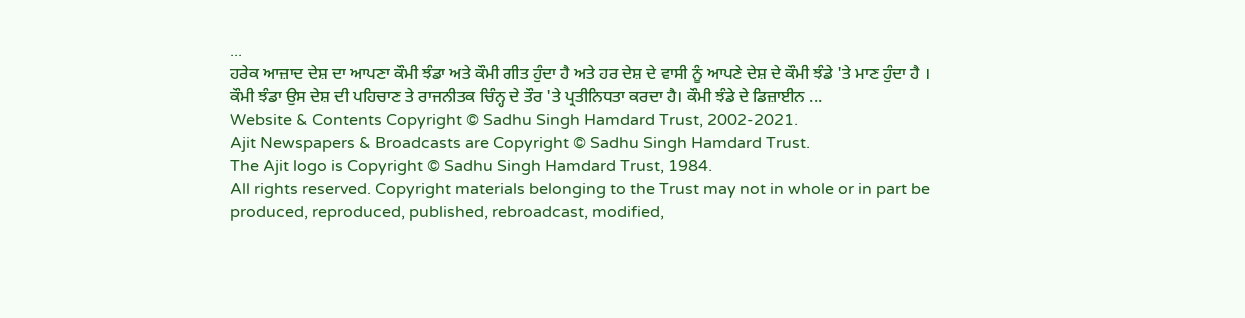...
ਹਰੇਕ ਆਜ਼ਾਦ ਦੇਸ਼ ਦਾ ਆਪਣਾ ਕੌਮੀ ਝੰਡਾ ਅਤੇ ਕੌਮੀ ਗੀਤ ਹੁੰਦਾ ਹੈ ਅਤੇ ਹਰ ਦੇਸ਼ ਦੇ ਵਾਸੀ ਨੂੰ ਆਪਣੇ ਦੇਸ਼ ਦੇ ਕੌਮੀ ਝੰਡੇ 'ਤੇ ਮਾਣ ਹੁੰਦਾ ਹੈ । ਕੌਮੀ ਝੰਡਾ ਉਸ ਦੇਸ਼ ਦੀ ਪਹਿਚਾਣ ਤੇ ਰਾਜਨੀਤਕ ਚਿੰਨ੍ਹ ਦੇ ਤੌਰ 'ਤੇ ਪ੍ਰਤੀਨਿਧਤਾ ਕਰਦਾ ਹੈ। ਕੌਮੀ ਝੰਡੇ ਦੇ ਡਿਜ਼ਾਈਨ ...
Website & Contents Copyright © Sadhu Singh Hamdard Trust, 2002-2021.
Ajit Newspapers & Broadcasts are Copyright © Sadhu Singh Hamdard Trust.
The Ajit logo is Copyright © Sadhu Singh Hamdard Trust, 1984.
All rights reserved. Copyright materials belonging to the Trust may not in whole or in part be produced, reproduced, published, rebroadcast, modified,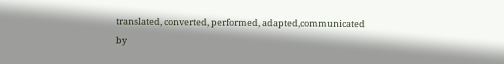translated, converted, performed, adapted,communicated by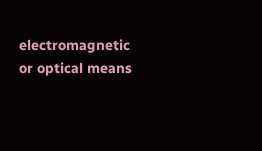electromagnetic or optical means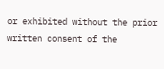or exhibited without the prior written consent of the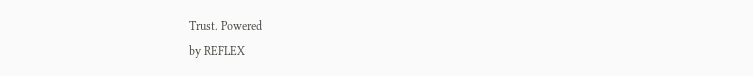Trust. Powered
by REFLEX